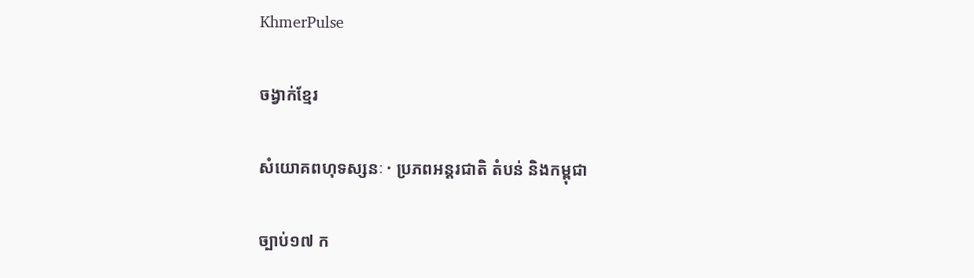KhmerPulse

ចង្វាក់ខ្មែរ

សំយោគពហុទស្សនៈ · ប្រភពអន្តរជាតិ តំបន់ និងកម្ពុជា

ច្បាប់១៧ ក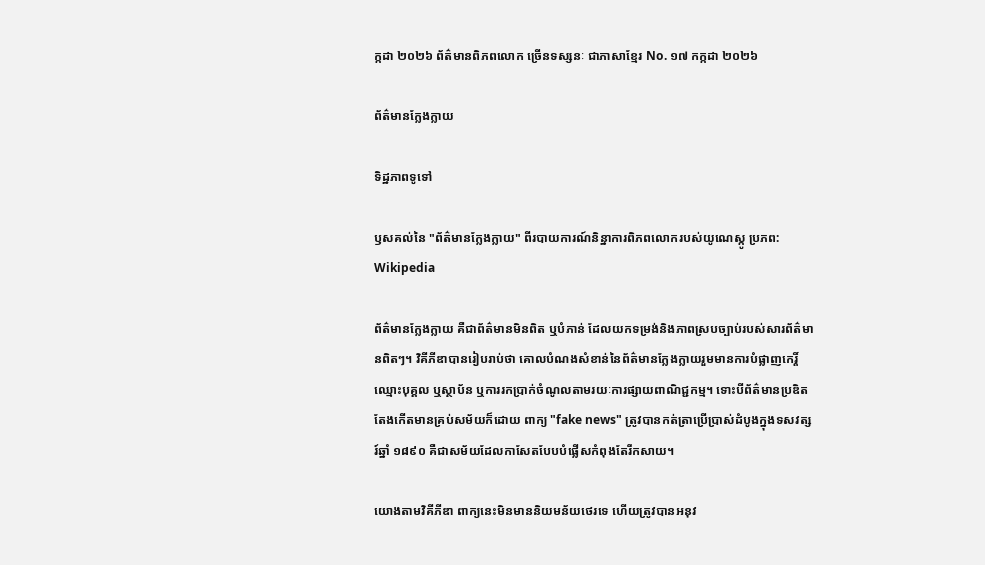ក្កដា ២០២៦ ព័ត៌មានពិភពលោក ច្រើនទស្សនៈ ជាភាសាខ្មែរ No. ១៧ កក្កដា ២០២៦

ព័ត៌មានក្លែងក្លាយ

ទិដ្ឋភាពទូទៅ

ឫសគល់នៃ "ព័ត៌មានក្លែងក្លាយ" ពីរបាយការណ៍និន្នាការពិភពលោករបស់យូណេស្កូ ប្រភព: Wikipedia

ព័ត៌មានក្លែងក្លាយ គឺជាព័ត៌មានមិនពិត ឬបំភាន់ ដែលយកទម្រង់និងភាពស្របច្បាប់របស់សារព័ត៌មានពិតៗ។ វិគីភីឌាបានរៀបរាប់ថា គោលបំណងសំខាន់នៃព័ត៌មានក្លែងក្លាយរួមមានការបំផ្លាញកេរ្តិ៍ឈ្មោះបុគ្គល ឬស្ថាប័ន ឬការរកប្រាក់ចំណូលតាមរយៈការផ្សាយពាណិជ្ជកម្ម។ ទោះបីព័ត៌មានប្រឌិតតែងកើតមានគ្រប់សម័យក៏ដោយ ពាក្យ "fake news" ត្រូវបានកត់ត្រាប្រើប្រាស់ដំបូងក្នុងទសវត្សរ៍ឆ្នាំ ១៨៩០ គឺជាសម័យដែលកាសែតបែបបំផ្លើសកំពុងតែរីកសាយ។

យោងតាមវិគីភីឌា ពាក្យនេះមិនមាននិយមន័យថេរទេ ហើយត្រូវបានអនុវ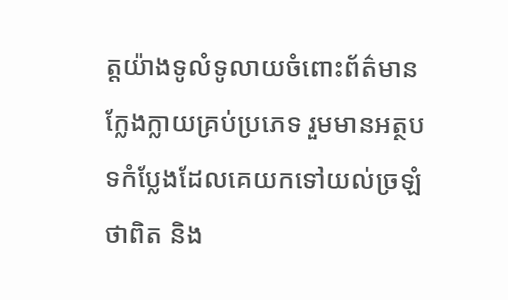ត្តយ៉ាងទូលំទូលាយចំពោះព័ត៌មានក្លែងក្លាយគ្រប់ប្រភេទ រួមមានអត្ថបទកំប្លែងដែលគេយកទៅយល់ច្រឡំថាពិត និង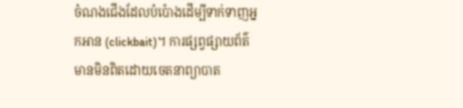ចំណងជើងដែលបំប៉ោងដើម្បីទាក់ទាញអ្នកអាន (clickbait)។ ការផ្សព្វផ្សាយព័ត៌មានមិនពិតដោយចេតនាព្យាបាត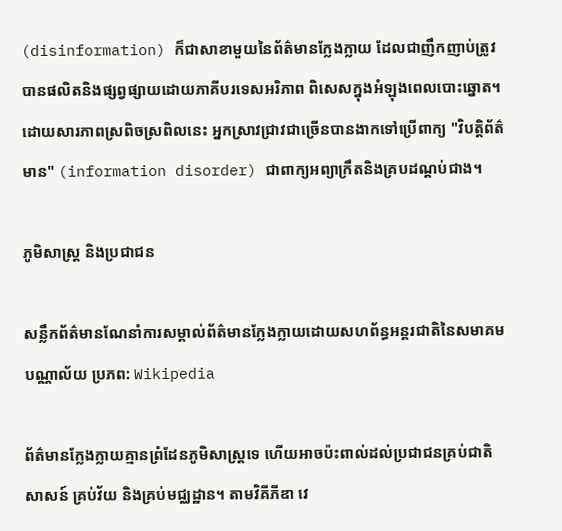(disinformation) ក៏ជាសាខាមួយនៃព័ត៌មានក្លែងក្លាយ ដែលជាញឹកញាប់ត្រូវបានផលិតនិងផ្សព្វផ្សាយដោយភាគីបរទេសអរិភាព ពិសេសក្នុងអំឡុងពេលបោះឆ្នោត។ ដោយសារភាពស្រពិចស្រពិលនេះ អ្នកស្រាវជ្រាវជាច្រើនបានងាកទៅប្រើពាក្យ "វិបត្តិព័ត៌មាន" (information disorder) ជាពាក្យអព្យាក្រឹតនិងគ្របដណ្ដប់ជាង។

ភូមិសាស្ត្រ និងប្រជាជន

សន្លឹកព័ត៌មានណែនាំការសម្គាល់ព័ត៌មានក្លែងក្លាយដោយសហព័ន្ធអន្តរជាតិនៃសមាគមបណ្ណាល័យ ប្រភព: Wikipedia

ព័ត៌មានក្លែងក្លាយគ្មានព្រំដែនភូមិសាស្ត្រទេ ហើយអាចប៉ះពាល់ដល់ប្រជាជនគ្រប់ជាតិសាសន៍ គ្រប់វ័យ និងគ្រប់មជ្ឈដ្ឋាន។ តាមវិគីភីឌា វេ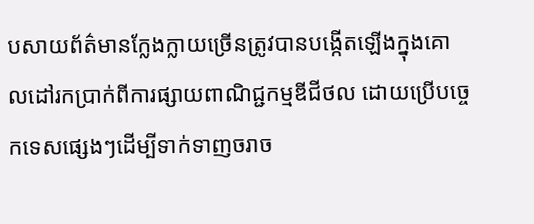បសាយព័ត៌មានក្លែងក្លាយច្រើនត្រូវបានបង្កើតឡើងក្នុងគោលដៅរកប្រាក់ពីការផ្សាយពាណិជ្ជកម្មឌីជីថល ដោយប្រើបច្ចេកទេសផ្សេងៗដើម្បីទាក់ទាញចរាច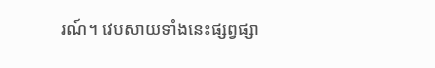រណ៍។ វេបសាយទាំងនេះផ្សព្វផ្សា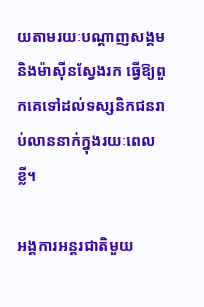យតាមរយៈបណ្ដាញសង្គម និងម៉ាស៊ីនស្វែងរក ធ្វើឱ្យពួកគេទៅដល់ទស្សនិកជនរាប់លាននាក់ក្នុងរយៈពេលខ្លី។

អង្គការអន្តរជាតិមួយ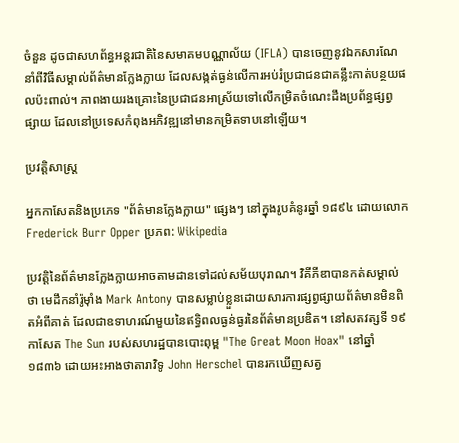ចំនួន ដូចជាសហព័ន្ធអន្តរជាតិនៃសមាគមបណ្ណាល័យ (IFLA) បានចេញនូវឯកសារណែនាំពីវិធីសម្គាល់ព័ត៌មានក្លែងក្លាយ ដែលសង្កត់ធ្ងន់លើការអប់រំប្រជាជនជាគន្លឹះកាត់បន្ថយផលប៉ះពាល់។ ភាពងាយរងគ្រោះនៃប្រជាជនអាស្រ័យទៅលើកម្រិតចំណេះដឹងប្រព័ន្ធផ្សព្វផ្សាយ ដែលនៅប្រទេសកំពុងអភិវឌ្ឍនៅមានកម្រិតទាបនៅឡើយ។

ប្រវត្តិសាស្ត្រ

អ្នកកាសែតនិងប្រភេទ "ព័ត៌មានក្លែងក្លាយ" ផ្សេងៗ នៅក្នុងរូបគំនូរឆ្នាំ ១៨៩៤ ដោយលោក Frederick Burr Opper ប្រភព: Wikipedia

ប្រវត្តិនៃព័ត៌មានក្លែងក្លាយអាចតាមដានទៅដល់សម័យបុរាណ។ វិគីភីឌាបានកត់សម្គាល់ថា មេដឹកនាំរ៉ូម៉ាំង Mark Antony បានសម្លាប់ខ្លួនដោយសារការផ្សព្វផ្សាយព័ត៌មានមិនពិតអំពីគាត់ ដែលជាឧទាហរណ៍មួយនៃឥទ្ធិពលធ្ងន់ធ្ងរនៃព័ត៌មានប្រឌិត។ នៅសតវត្សទី ១៩ កាសែត The Sun របស់សហរដ្ឋបានបោះពុម្ព "The Great Moon Hoax" នៅឆ្នាំ ១៨៣៦ ដោយអះអាងថាតារាវិទូ John Herschel បានរកឃើញសត្វ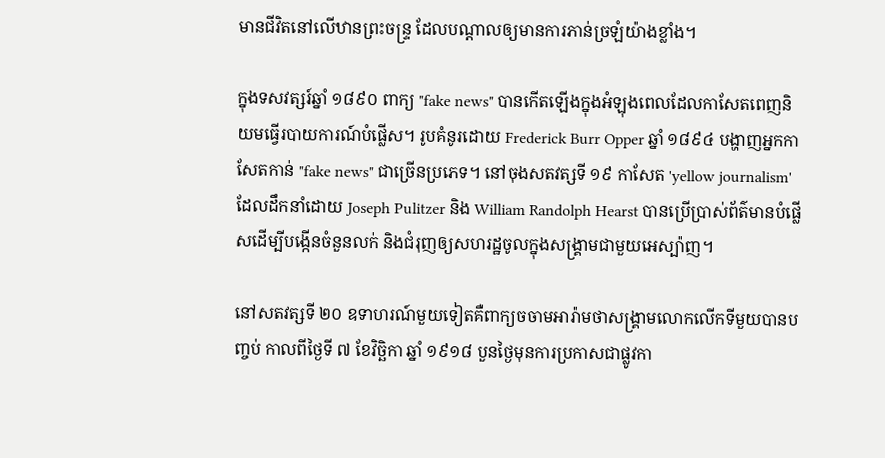មានជីវិតនៅលើឋានព្រះចន្ទ្រ ដែលបណ្ដាលឲ្យមានការភាន់ច្រឡំយ៉ាងខ្លាំង។

ក្នុងទសវត្សរ៍ឆ្នាំ ១៨៩០ ពាក្យ "fake news" បានកើតឡើងក្នុងអំឡុងពេលដែលកាសែតពេញនិយមធ្វើរបាយការណ៍បំផ្លើស។ រូបគំនូរដោយ Frederick Burr Opper ឆ្នាំ ១៨៩៤ បង្ហាញអ្នកកាសែតកាន់ "fake news" ជាច្រើនប្រភេទ។ នៅចុងសតវត្សទី ១៩ កាសែត 'yellow journalism' ដែលដឹកនាំដោយ Joseph Pulitzer និង William Randolph Hearst បានប្រើប្រាស់ព័ត៌មានបំផ្លើសដើម្បីបង្កើនចំនួនលក់ និងជំរុញឲ្យសហរដ្ឋចូលក្នុងសង្គ្រាមជាមួយអេស្ប៉ាញ។

នៅសតវត្សទី ២០ ឧទាហរណ៍មួយទៀតគឺពាក្យចចាមអារ៉ាមថាសង្គ្រាមលោកលើកទីមួយបានបញ្ចប់ កាលពីថ្ងៃទី ៧ ខែវិច្ឆិកា ឆ្នាំ ១៩១៨ បួនថ្ងៃមុនការប្រកាសជាផ្លូវកា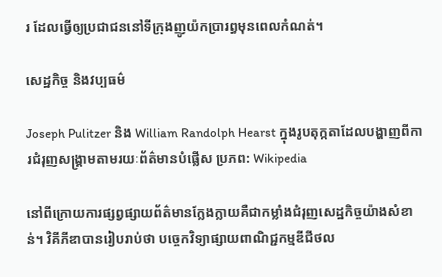រ ដែលធ្វើឲ្យប្រជាជននៅទីក្រុងញូយ៉កប្រារព្ធមុនពេលកំណត់។

សេដ្ឋកិច្ច និងវប្បធម៌

Joseph Pulitzer និង William Randolph Hearst ក្នុងរូបតុក្កតាដែលបង្ហាញពីការជំរុញសង្គ្រាមតាមរយៈព័ត៌មានបំផ្លើស ប្រភព: Wikipedia

នៅពីក្រោយការផ្សព្វផ្សាយព័ត៌មានក្លែងក្លាយគឺជាកម្លាំងជំរុញសេដ្ឋកិច្ចយ៉ាងសំខាន់។ វិគីភីឌាបានរៀបរាប់ថា បច្ចេកវិទ្យាផ្សាយពាណិជ្ជកម្មឌីជីថល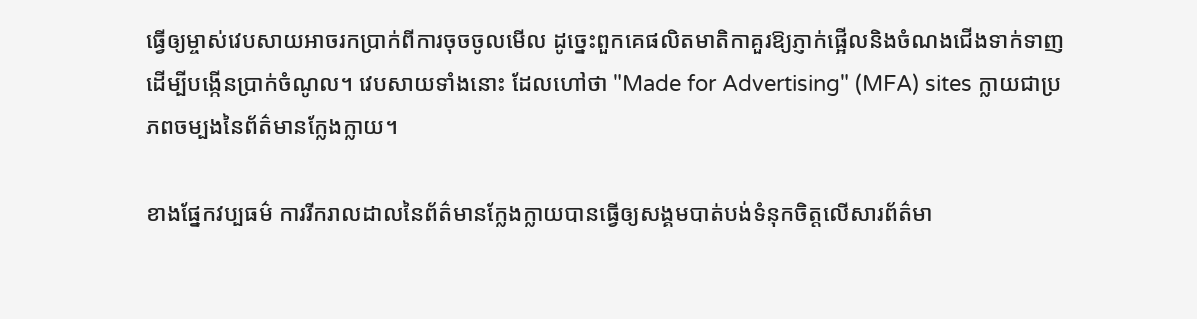ធ្វើឲ្យម្ចាស់វេបសាយអាចរកប្រាក់ពីការចុចចូលមើល ដូច្នេះពួកគេផលិតមាតិកាគួរឱ្យភ្ញាក់ផ្អើលនិងចំណងជើងទាក់ទាញដើម្បីបង្កើនប្រាក់ចំណូល។ វេបសាយទាំងនោះ ដែលហៅថា "Made for Advertising" (MFA) sites ក្លាយជាប្រភពចម្បងនៃព័ត៌មានក្លែងក្លាយ។

ខាងផ្នែកវប្បធម៌ ការរីករាលដាលនៃព័ត៌មានក្លែងក្លាយបានធ្វើឲ្យសង្គមបាត់បង់ទំនុកចិត្តលើសារព័ត៌មា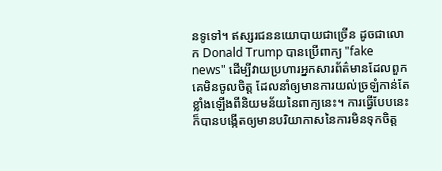នទូទៅ។ ឥស្សរជននយោបាយជាច្រើន ដូចជាលោក Donald Trump បានប្រើពាក្យ "fake news" ដើម្បីវាយប្រហារអ្នកសារព័ត៌មានដែលពួកគេមិនចូលចិត្ត ដែលនាំឲ្យមានការយល់ច្រឡំកាន់តែខ្លាំងឡើងពីនិយមន័យនៃពាក្យនេះ។ ការធ្វើបែបនេះក៏បានបង្កើតឲ្យមានបរិយាកាសនៃការមិនទុកចិត្ត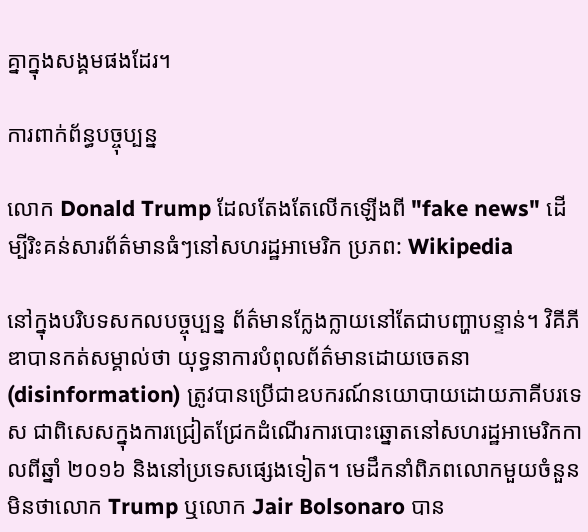គ្នាក្នុងសង្គមផងដែរ។

ការពាក់ព័ន្ធបច្ចុប្បន្ន

លោក Donald Trump ដែលតែងតែលើកឡើងពី "fake news" ដើម្បីរិះគន់សារព័ត៌មានធំៗនៅសហរដ្ឋអាមេរិក ប្រភព: Wikipedia

នៅក្នុងបរិបទសកលបច្ចុប្បន្ន ព័ត៌មានក្លែងក្លាយនៅតែជាបញ្ហាបន្ទាន់។ វិគីភីឌាបានកត់សម្គាល់ថា យុទ្ធនាការបំពុលព័ត៌មានដោយចេតនា (disinformation) ត្រូវបានប្រើជាឧបករណ៍នយោបាយដោយភាគីបរទេស ជាពិសេសក្នុងការជ្រៀតជ្រែកដំណើរការបោះឆ្នោតនៅសហរដ្ឋអាមេរិកកាលពីឆ្នាំ ២០១៦ និងនៅប្រទេសផ្សេងទៀត។ មេដឹកនាំពិភពលោកមួយចំនួន មិនថាលោក Trump ឬលោក Jair Bolsonaro បាន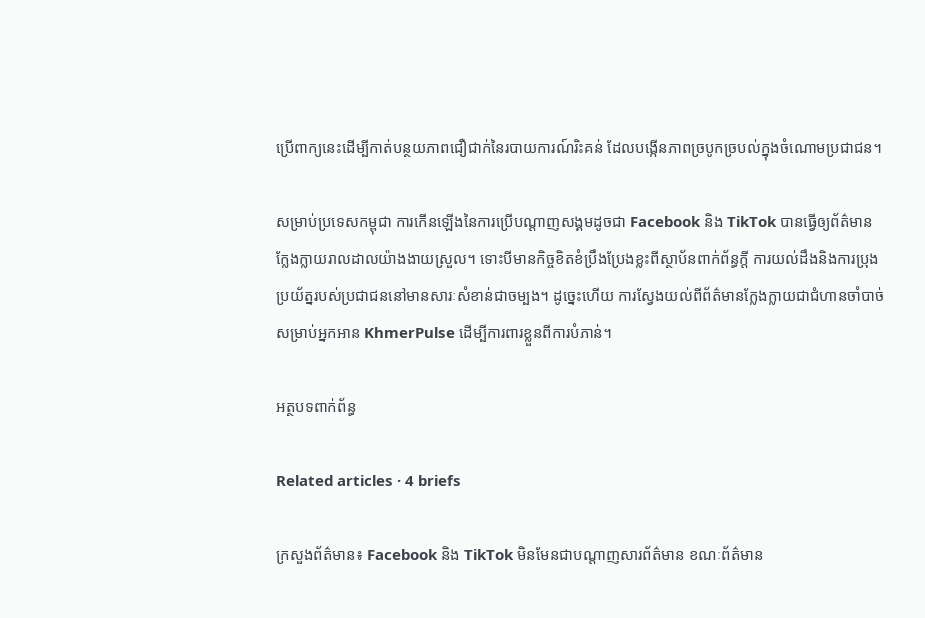ប្រើពាក្យនេះដើម្បីកាត់បន្ថយភាពជឿជាក់នៃរបាយការណ៍រិះគន់ ដែលបង្កើនភាពច្របូកច្របល់ក្នុងចំណោមប្រជាជន។

សម្រាប់ប្រទេសកម្ពុជា ការកើនឡើងនៃការប្រើបណ្ដាញសង្គមដូចជា Facebook និង TikTok បានធ្វើឲ្យព័ត៌មានក្លែងក្លាយរាលដាលយ៉ាងងាយស្រួល។ ទោះបីមានកិច្ចខិតខំប្រឹងប្រែងខ្លះពីស្ថាប័នពាក់ព័ន្ធក្ដី ការយល់ដឹងនិងការប្រុងប្រយ័ត្នរបស់ប្រជាជននៅមានសារៈសំខាន់ជាចម្បង។ ដូច្នេះហើយ ការស្វែងយល់ពីព័ត៌មានក្លែងក្លាយជាជំហានចាំបាច់សម្រាប់អ្នកអាន KhmerPulse ដើម្បីការពារខ្លួនពីការបំភាន់។

អត្ថបទពាក់ព័ន្ធ

Related articles · 4 briefs

ក្រសួងព័ត៌មាន៖ Facebook និង TikTok មិនមែនជាបណ្តាញសារព័ត៌មាន ខណៈព័ត៌មាន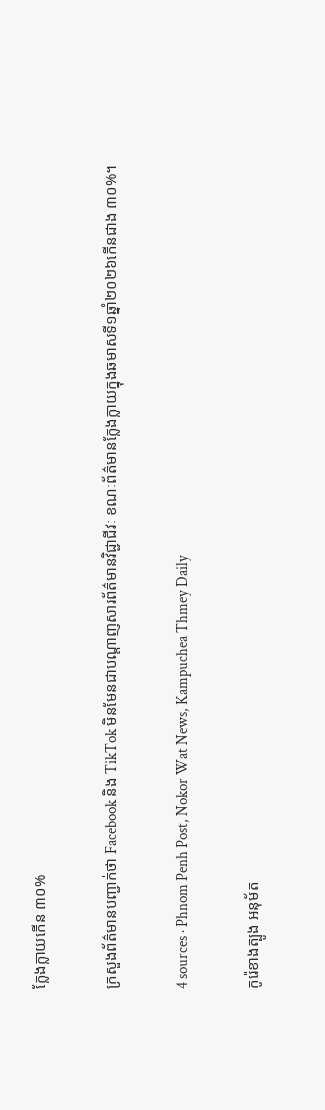ក្លែងក្លាយកើន ៣០%

ក្រសួងព័ត៌មានបញ្ជាក់ថា Facebook និង TikTok មិនមែនជាបណ្តាញសារព័ត៌មានវិជ្ជាជីវៈ ខណៈព័ត៌មានក្លែងក្លាយក្នុងឆមាសទី១ឆ្នាំ២០២៦កើនជាង ៣០%។

4 sources · Phnom Penh Post, Nokor Wat News, Kampuchea Thmey Daily

កូរ៉េខាងត្បូង អនុម័ត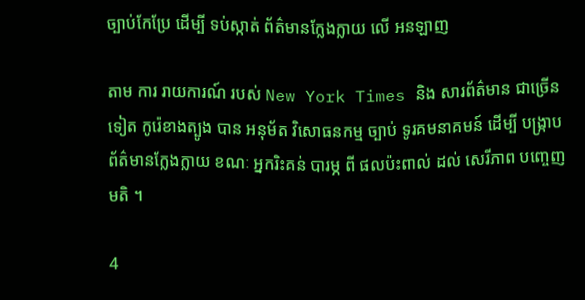ច្បាប់កែប្រែ ដើម្បី ទប់ស្កាត់ ព័ត៌មានក្លែងក្លាយ លើ អនឡាញ

តាម ការ រាយការណ៍ របស់ New York Times និង សារព័ត៌មាន ជាច្រើន ទៀត កូរ៉េខាងត្បូង បាន អនុម័ត វិសោធនកម្ម ច្បាប់ ទូរគមនាគមន៍ ដើម្បី បង្ក្រាប ព័ត៌មានក្លែងក្លាយ ខណៈ អ្នករិះគន់ បារម្ភ ពី ផលប៉ះពាល់ ដល់ សេរីភាព បញ្ចេញ មតិ ។

4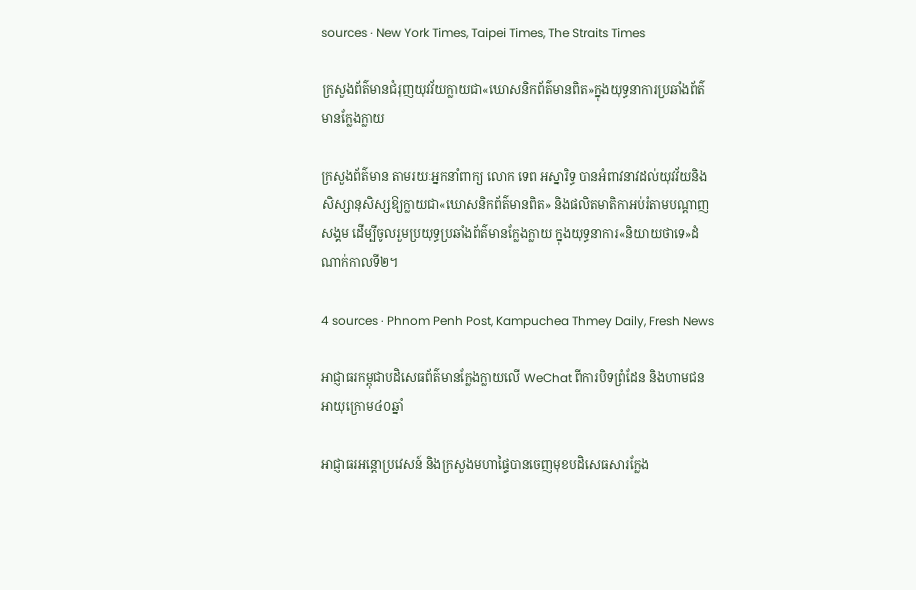sources · New York Times, Taipei Times, The Straits Times

ក្រសួងព័ត៌មានជំរុញយុវវ័យក្លាយជា«ឃោសនិកព័ត៌មានពិត»ក្នុងយុទ្ធនាការប្រឆាំងព័ត៌មានក្លែងក្លាយ

ក្រសួងព័ត៌មាន តាមរយៈអ្នកនាំពាក្យ លោក ទេព អស្នារិទ្ធ បានអំពាវនាវដល់យុវវ័យនិងសិស្សានុសិស្សឱ្យក្លាយជា«ឃោសនិកព័ត៌មានពិត» និងផលិតមាតិកាអប់រំតាមបណ្តាញសង្គម ដើម្បីចូលរួមប្រយុទ្ធប្រឆាំងព័ត៌មានក្លែងក្លាយ ក្នុងយុទ្ធនាការ«និយាយថាទេ»ដំណាក់កាលទី២។

4 sources · Phnom Penh Post, Kampuchea Thmey Daily, Fresh News

អាជ្ញាធរកម្ពុជាបដិសេធព័ត៌មានក្លែងក្លាយលើ WeChat ពីការបិទព្រំដែន និងហាមជនអាយុក្រោម៤០ឆ្នាំ

អាជ្ញាធរអន្តោប្រវេសន៍ និងក្រសួងមហាផ្ទៃបានចេញមុខបដិសេធសារក្លែង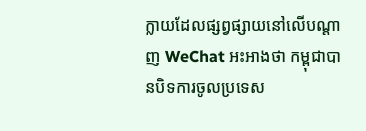ក្លាយដែលផ្សព្វផ្សាយនៅលើបណ្តាញ WeChat អះអាងថា កម្ពុជាបានបិទការចូលប្រទេស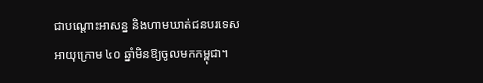ជាបណ្តោះអាសន្ន និងហាមឃាត់ជនបរទេសអាយុក្រោម ៤០ ឆ្នាំមិនឱ្យចូលមកកម្ពុជា។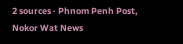2 sources · Phnom Penh Post, Nokor Wat News